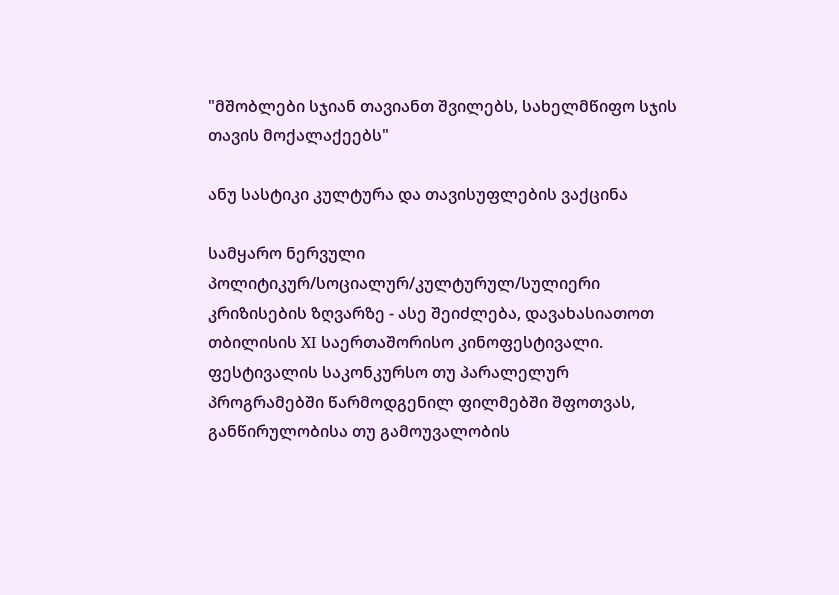"მშობლები სჯიან თავიანთ შვილებს, სახელმწიფო სჯის თავის მოქალაქეებს"

ანუ სასტიკი კულტურა და თავისუფლების ვაქცინა

სამყარო ნერვული პოლიტიკურ/სოციალურ/კულტურულ/სულიერი კრიზისების ზღვარზე - ასე შეიძლება, დავახასიათოთ თბილისის XI საერთაშორისო კინოფესტივალი. ფესტივალის საკონკურსო თუ პარალელურ პროგრამებში წარმოდგენილ ფილმებში შფოთვას, განწირულობისა თუ გამოუვალობის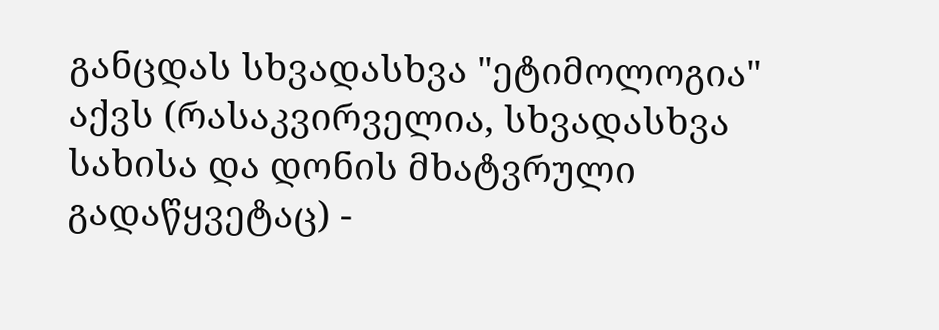განცდას სხვადასხვა "ეტიმოლოგია" აქვს (რასაკვირველია, სხვადასხვა სახისა და დონის მხატვრული გადაწყვეტაც) -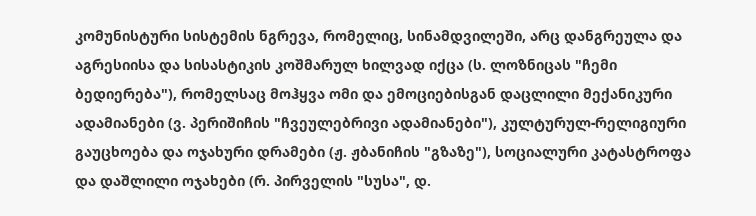კომუნისტური სისტემის ნგრევა, რომელიც, სინამდვილეში, არც დანგრეულა და აგრესიისა და სისასტიკის კოშმარულ ხილვად იქცა (ს. ლოზნიცას "ჩემი ბედიერება"), რომელსაც მოჰყვა ომი და ემოციებისგან დაცლილი მექანიკური ადამიანები (ვ. პერიშიჩის "ჩვეულებრივი ადამიანები"), კულტურულ-რელიგიური გაუცხოება და ოჯახური დრამები (ჟ. ჟბანიჩის "გზაზე"), სოციალური კატასტროფა და დაშლილი ოჯახები (რ. პირველის "სუსა", დ.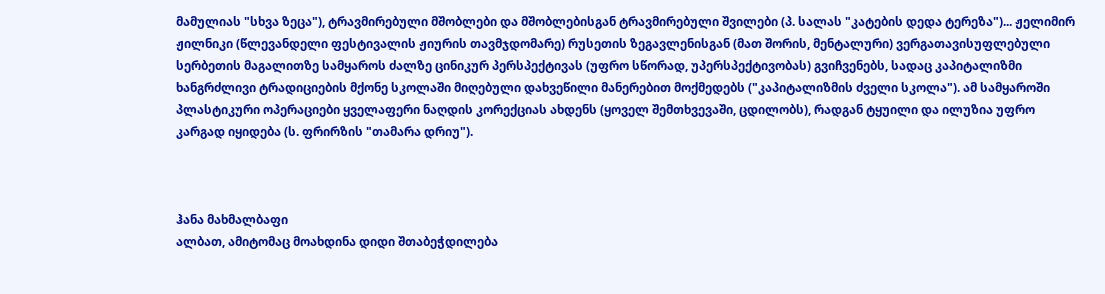მამულიას "სხვა ზეცა"), ტრავმირებული მშობლები და მშობლებისგან ტრავმირებული შვილები (პ. სალას "კატების დედა ტერეზა")... ჟელიმირ ჟილნიკი (წლევანდელი ფესტივალის ჟიურის თავმჯდომარე) რუსეთის ზეგავლენისგან (მათ შორის, მენტალური) ვერგათავისუფლებული სერბეთის მაგალითზე სამყაროს ძალზე ცინიკურ პერსპექტივას (უფრო სწორად, უპერსპექტივობას) გვიჩვენებს, სადაც კაპიტალიზმი ხანგრძლივი ტრადიციების მქონე სკოლაში მიღებული დახვეწილი მანერებით მოქმედებს ("კაპიტალიზმის ძველი სკოლა"). ამ სამყაროში პლასტიკური ოპერაციები ყველაფერი ნაღდის კორექციას ახდენს (ყოველ შემთხვევაში, ცდილობს), რადგან ტყუილი და ილუზია უფრო კარგად იყიდება (ს. ფრირზის "თამარა დრიუ").



ჰანა მახმალბაფი
ალბათ, ამიტომაც მოახდინა დიდი შთაბეჭდილება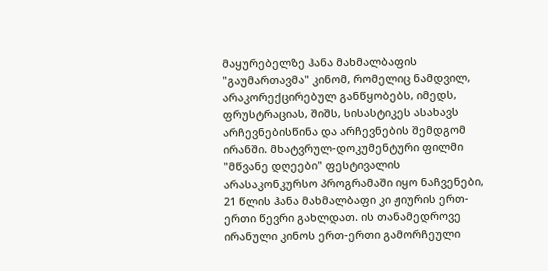მაყურებელზე ჰანა მახმალბაფის "გაუმართავმა" კინომ, რომელიც ნამდვილ, არაკორექცირებულ განწყობებს, იმედს, ფრუსტრაციას, შიშს, სისასტიკეს ასახავს არჩევნებისწინა და არჩევნების შემდგომ ირანში. მხატვრულ-დოკუმენტური ფილმი "მწვანე დღეები" ფესტივალის არასაკონკურსო პროგრამაში იყო ნაჩვენები, 21 წლის ჰანა მახმალბაფი კი ჟიურის ერთ-ერთი წევრი გახლდათ. ის თანამედროვე ირანული კინოს ერთ-ერთი გამორჩეული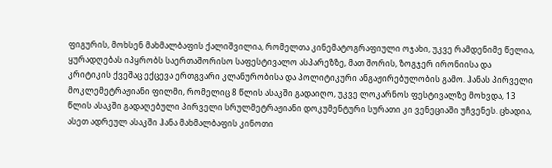ფიგურის, მოხსენ მახმალბაფის ქალიშვილია, რომელთა კინემატოგრაფიული ოჯახი, უკვე რამდენიმე წელია, ყურადღებას იპყრობს საერთაშორისო საფესტივალო ასპარეზზე, მათ შორის, ზოგჯერ ირონიისა და კრიტიკის ქვეშაც ექცევა ერთგვარი კლანურობისა და პოლიტიკური ანგაჟირებულობის გამო. ჰანას პირველი მოკლემეტრაჟიანი ფილმი, რომელიც 8 წლის ასაკში გადაიღო, უკვე ლოკარნოს ფესტივალზე მოხვდა, 13 წლის ასაკში გადაღებული პირველი სრულმეტრაჟიანი დოკუმენტური სურათი კი ვენეციაში უჩვენეს. ცხადია, ასეთ ადრეულ ასაკში ჰანა მახმალბაფის კინოთი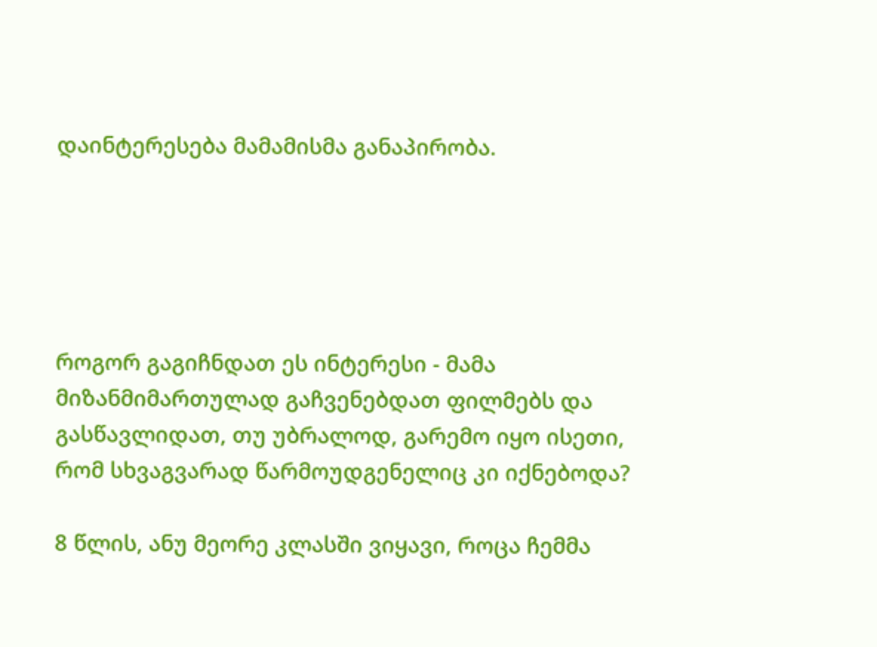დაინტერესება მამამისმა განაპირობა.





როგორ გაგიჩნდათ ეს ინტერესი - მამა მიზანმიმართულად გაჩვენებდათ ფილმებს და გასწავლიდათ, თუ უბრალოდ, გარემო იყო ისეთი, რომ სხვაგვარად წარმოუდგენელიც კი იქნებოდა?

8 წლის, ანუ მეორე კლასში ვიყავი, როცა ჩემმა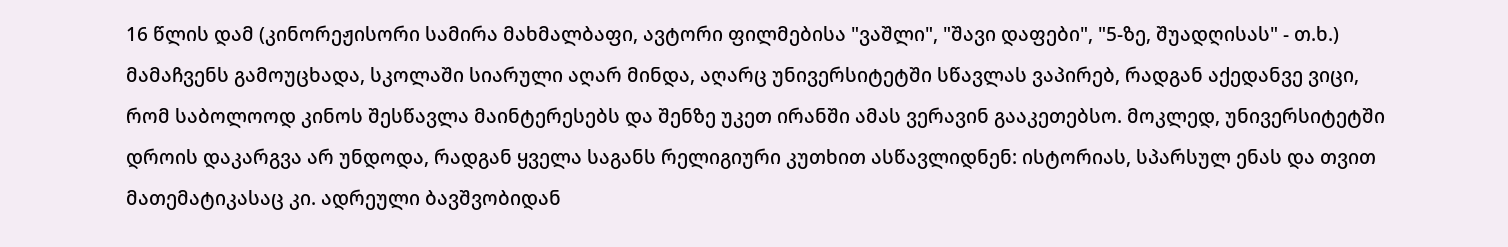16 წლის დამ (კინორეჟისორი სამირა მახმალბაფი, ავტორი ფილმებისა "ვაშლი", "შავი დაფები", "5-ზე, შუადღისას" - თ.ხ.) მამაჩვენს გამოუცხადა, სკოლაში სიარული აღარ მინდა, აღარც უნივერსიტეტში სწავლას ვაპირებ, რადგან აქედანვე ვიცი, რომ საბოლოოდ კინოს შესწავლა მაინტერესებს და შენზე უკეთ ირანში ამას ვერავინ გააკეთებსო. მოკლედ, უნივერსიტეტში დროის დაკარგვა არ უნდოდა, რადგან ყველა საგანს რელიგიური კუთხით ასწავლიდნენ: ისტორიას, სპარსულ ენას და თვით მათემატიკასაც კი. ადრეული ბავშვობიდან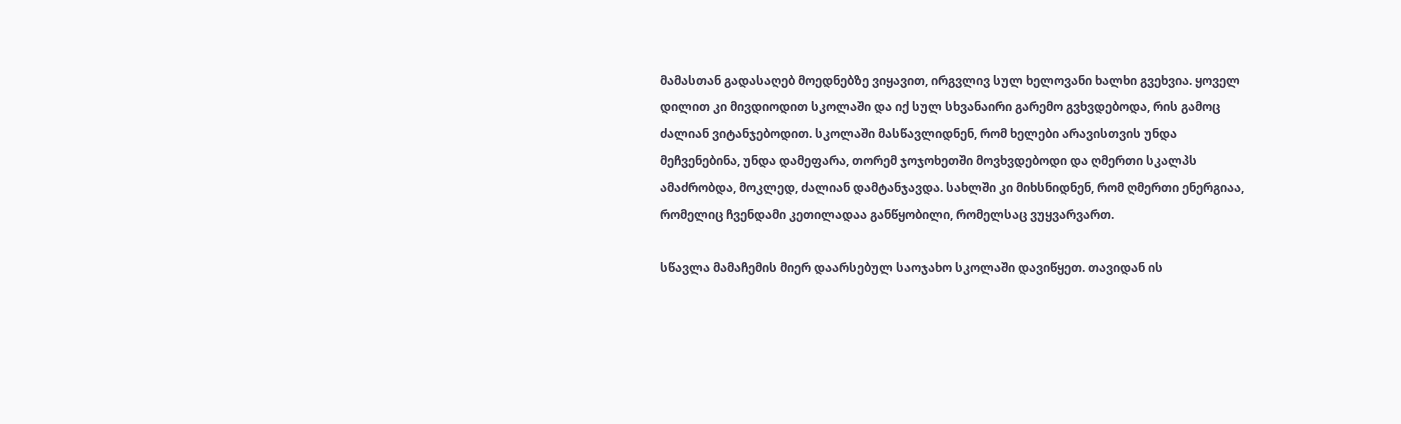მამასთან გადასაღებ მოედნებზე ვიყავით, ირგვლივ სულ ხელოვანი ხალხი გვეხვია. ყოველ დილით კი მივდიოდით სკოლაში და იქ სულ სხვანაირი გარემო გვხვდებოდა, რის გამოც ძალიან ვიტანჯებოდით. სკოლაში მასწავლიდნენ, რომ ხელები არავისთვის უნდა მეჩვენებინა, უნდა დამეფარა, თორემ ჯოჯოხეთში მოვხვდებოდი და ღმერთი სკალპს ამაძრობდა, მოკლედ, ძალიან დამტანჯავდა. სახლში კი მიხსნიდნენ, რომ ღმერთი ენერგიაა, რომელიც ჩვენდამი კეთილადაა განწყობილი, რომელსაც ვუყვარვართ.

სწავლა მამაჩემის მიერ დაარსებულ საოჯახო სკოლაში დავიწყეთ. თავიდან ის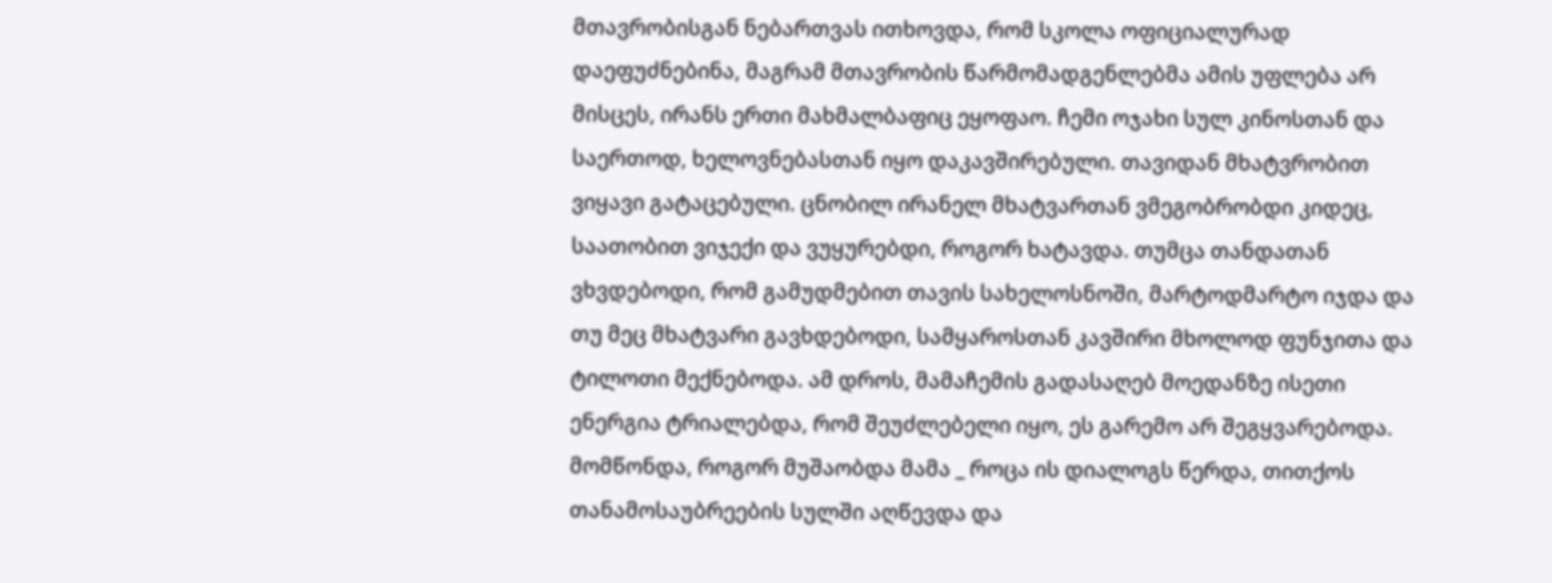მთავრობისგან ნებართვას ითხოვდა, რომ სკოლა ოფიციალურად დაეფუძნებინა, მაგრამ მთავრობის წარმომადგენლებმა ამის უფლება არ მისცეს, ირანს ერთი მახმალბაფიც ეყოფაო. ჩემი ოჯახი სულ კინოსთან და საერთოდ, ხელოვნებასთან იყო დაკავშირებული. თავიდან მხატვრობით ვიყავი გატაცებული. ცნობილ ირანელ მხატვართან ვმეგობრობდი კიდეც, საათობით ვიჯექი და ვუყურებდი, როგორ ხატავდა. თუმცა თანდათან ვხვდებოდი, რომ გამუდმებით თავის სახელოსნოში, მარტოდმარტო იჯდა და თუ მეც მხატვარი გავხდებოდი, სამყაროსთან კავშირი მხოლოდ ფუნჯითა და ტილოთი მექნებოდა. ამ დროს, მამაჩემის გადასაღებ მოედანზე ისეთი ენერგია ტრიალებდა, რომ შეუძლებელი იყო, ეს გარემო არ შეგყვარებოდა. მომწონდა, როგორ მუშაობდა მამა _ როცა ის დიალოგს წერდა, თითქოს თანამოსაუბრეების სულში აღწევდა და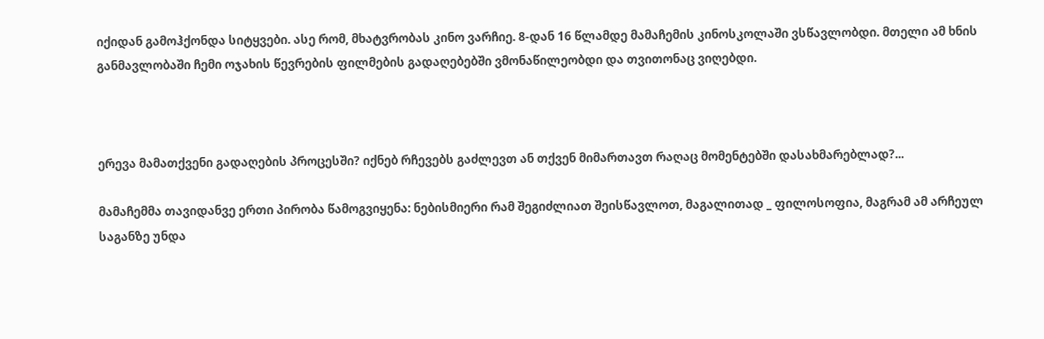იქიდან გამოჰქონდა სიტყვები. ასე რომ, მხატვრობას კინო ვარჩიე. 8-დან 16 წლამდე მამაჩემის კინოსკოლაში ვსწავლობდი. მთელი ამ ხნის განმავლობაში ჩემი ოჯახის წევრების ფილმების გადაღებებში ვმონაწილეობდი და თვითონაც ვიღებდი.



ერევა მამათქვენი გადაღების პროცესში? იქნებ რჩევებს გაძლევთ ან თქვენ მიმართავთ რაღაც მომენტებში დასახმარებლად?...

მამაჩემმა თავიდანვე ერთი პირობა წამოგვიყენა: ნებისმიერი რამ შეგიძლიათ შეისწავლოთ, მაგალითად _ ფილოსოფია, მაგრამ ამ არჩეულ საგანზე უნდა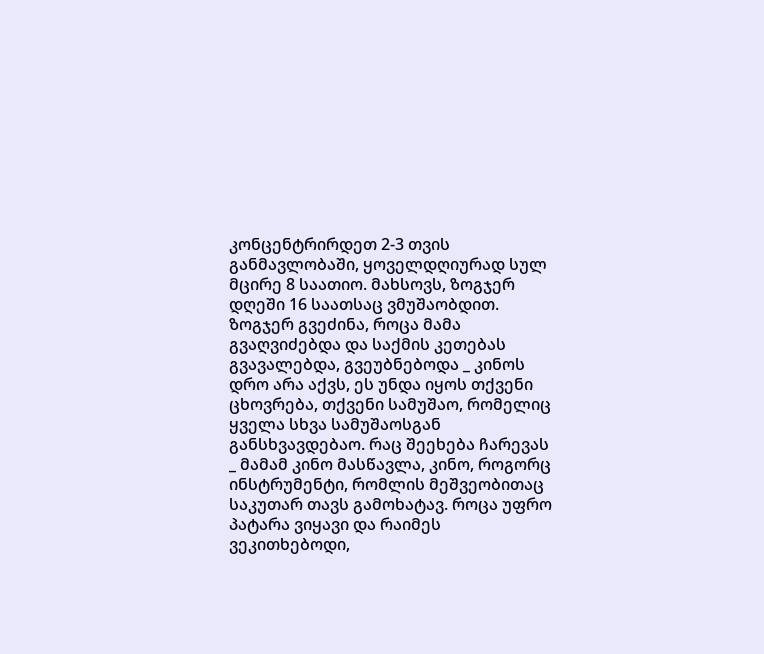კონცენტრირდეთ 2-3 თვის განმავლობაში, ყოველდღიურად სულ მცირე 8 საათიო. მახსოვს, ზოგჯერ დღეში 16 საათსაც ვმუშაობდით. ზოგჯერ გვეძინა, როცა მამა გვაღვიძებდა და საქმის კეთებას გვავალებდა, გვეუბნებოდა _ კინოს დრო არა აქვს, ეს უნდა იყოს თქვენი ცხოვრება, თქვენი სამუშაო, რომელიც ყველა სხვა სამუშაოსგან განსხვავდებაო. რაც შეეხება ჩარევას _ მამამ კინო მასწავლა, კინო, როგორც ინსტრუმენტი, რომლის მეშვეობითაც საკუთარ თავს გამოხატავ. როცა უფრო პატარა ვიყავი და რაიმეს ვეკითხებოდი,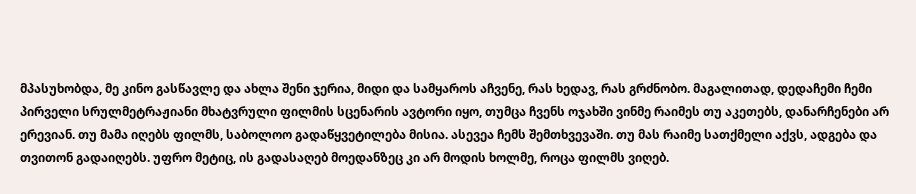მპასუხობდა, მე კინო გასწავლე და ახლა შენი ჯერია, მიდი და სამყაროს აჩვენე, რას ხედავ, რას გრძნობო. მაგალითად, დედაჩემი ჩემი პირველი სრულმეტრაჟიანი მხატვრული ფილმის სცენარის ავტორი იყო, თუმცა ჩვენს ოჯახში ვინმე რაიმეს თუ აკეთებს, დანარჩენები არ ერევიან. თუ მამა იღებს ფილმს, საბოლოო გადაწყვეტილება მისია. ასევეა ჩემს შემთხვევაში. თუ მას რაიმე სათქმელი აქვს, ადგება და თვითონ გადაიღებს. უფრო მეტიც, ის გადასაღებ მოედანზეც კი არ მოდის ხოლმე, როცა ფილმს ვიღებ.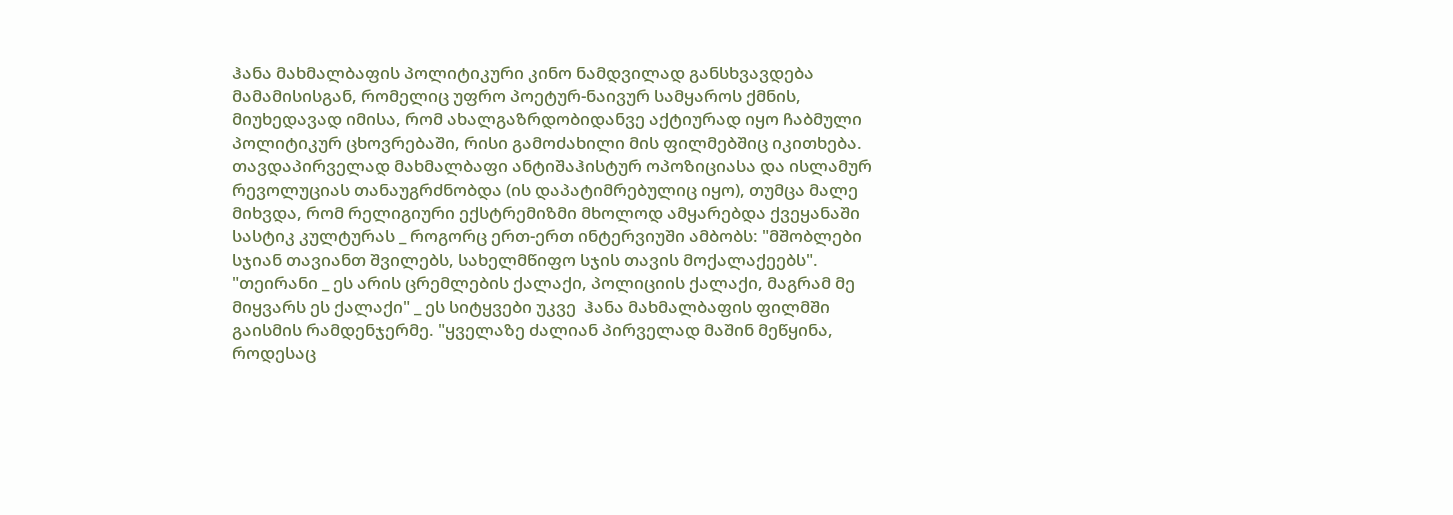ჰანა მახმალბაფის პოლიტიკური კინო ნამდვილად განსხვავდება მამამისისგან, რომელიც უფრო პოეტურ-ნაივურ სამყაროს ქმნის, მიუხედავად იმისა, რომ ახალგაზრდობიდანვე აქტიურად იყო ჩაბმული პოლიტიკურ ცხოვრებაში, რისი გამოძახილი მის ფილმებშიც იკითხება. თავდაპირველად მახმალბაფი ანტიშაჰისტურ ოპოზიციასა და ისლამურ რევოლუციას თანაუგრძნობდა (ის დაპატიმრებულიც იყო), თუმცა მალე მიხვდა, რომ რელიგიური ექსტრემიზმი მხოლოდ ამყარებდა ქვეყანაში სასტიკ კულტურას _ როგორც ერთ-ერთ ინტერვიუში ამბობს: "მშობლები სჯიან თავიანთ შვილებს, სახელმწიფო სჯის თავის მოქალაქეებს". "თეირანი _ ეს არის ცრემლების ქალაქი, პოლიციის ქალაქი, მაგრამ მე მიყვარს ეს ქალაქი" _ ეს სიტყვები უკვე  ჰანა მახმალბაფის ფილმში გაისმის რამდენჯერმე. "ყველაზე ძალიან პირველად მაშინ მეწყინა, როდესაც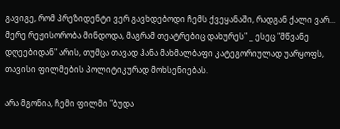გავიგე, რომ პრეზიდენტი ვერ გავხდებოდი ჩემს ქვეყანაში, რადგან ქალი ვარ... მერე რეჟისორობა მინდოდა, მაგრამ თეატრებიც დახურეს" _ ესეც "მწვანე დღეებიდან" არის, თუმცა თავად ჰანა მახმალბაფი კატეგორიულად უარყოფს, თავისი ფილმების პოლიტიკურად მოხსენიებას.

არა მგონია, ჩემი ფილმი "ბუდა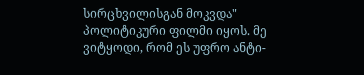სირცხვილისგან მოკვდა" პოლიტიკური ფილმი იყოს. მე ვიტყოდი, რომ ეს უფრო ანტი-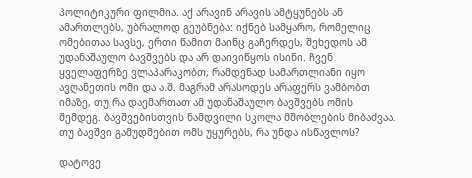პოლიტიკური ფილმია. აქ არავინ არავის ამტყუნებს ან ამართლებს, უბრალოდ გეუბნება: იქნებ სამყარო, რომელიც ომებითაა სავსე, ერთი წამით მაინც გაჩერდეს, შეხედოს ამ უდანაშაულო ბავშვებს და არ დაივიწყოს ისინი. ჩვენ ყველაფერზე ვლაპარაკობთ, რამდენად სამართლიანი იყო ავღანეთის ომი და ა.შ. მაგრამ არასოდეს არაფერს ვამბობთ იმაზე, თუ რა დაემართათ ამ უდანაშაულო ბავშვებს ომის შემდეგ. ბავშვებისთვის ნამდვილი სკოლა მშობლების მიბაძვაა. თუ ბავშვი გამუდმებით ომს უყურებს, რა უნდა ისწავლოს?

დატოვე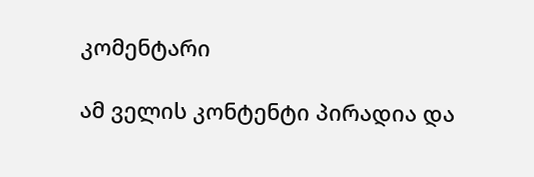კომენტარი

ამ ველის კონტენტი პირადია და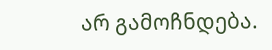არ გამოჩნდება.